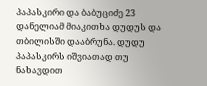პაპასკირი და ბაბუციძე 23
დანელიამ მიაკითხა დუდუს და თბილისში დააბრუნა. დუდუ პაპასკირს იშვიათად თუ ნახავდით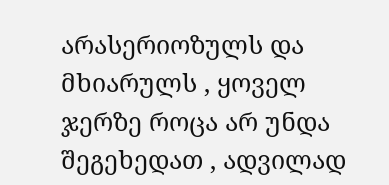არასერიოზულს და მხიარულს , ყოველ ჯერზე როცა არ უნდა შეგეხედათ , ადვილად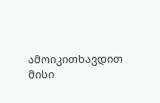ამოიკითხავდით მისი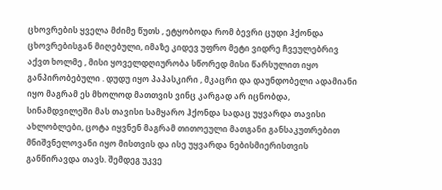ცხოვრების ყველა მძიმე წუთს , ეტყობოდა რომ ბევრი ცუდი ჰქონდა ცხოვრებისგან მიღებული, იმაზე კიდევ უფრო მეტი ვიდრე ჩვეულებრივ აქვთ ხოლმე , მისი ყოველდღიურობა სწორედ მისი წარსულით იყო განპირობებული . დუდუ იყო პაპასკირი , მკაცრი და დაუნდობელი ადამიანი იყო მაგრამ ეს მხოლოდ მათთვის ვინც კარგად არ იცნობდა, სინამდვილეში მას თავისი სამყარო ჰქონდა სადაც უყვარდა თავისი ახლობლები, ცოტა იყვნენ მაგრამ თითოეული მათგანი განსაკუთრებით მნიშვნელოვანი იყო მისთვის და ისე უყვარდა ნებისმიერისთვის განწირავდა თავს. შემდეგ უკვე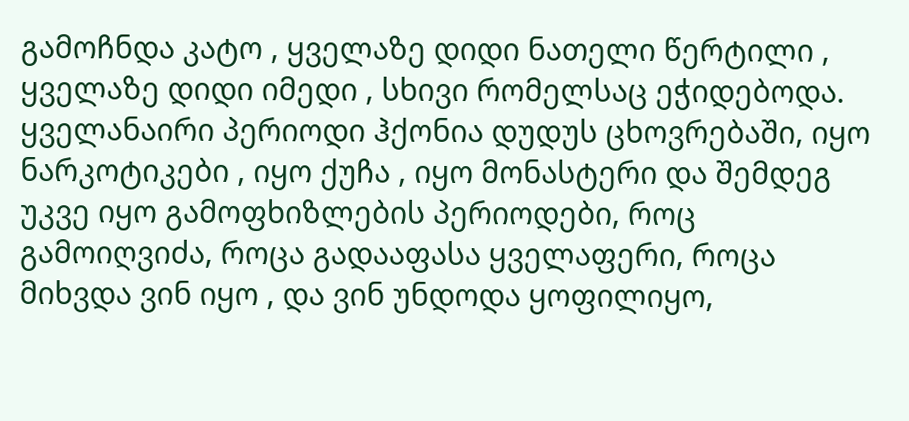გამოჩნდა კატო , ყველაზე დიდი ნათელი წერტილი , ყველაზე დიდი იმედი , სხივი რომელსაც ეჭიდებოდა. ყველანაირი პერიოდი ჰქონია დუდუს ცხოვრებაში, იყო ნარკოტიკები , იყო ქუჩა , იყო მონასტერი და შემდეგ უკვე იყო გამოფხიზლების პერიოდები, როც გამოიღვიძა, როცა გადააფასა ყველაფერი, როცა მიხვდა ვინ იყო , და ვინ უნდოდა ყოფილიყო,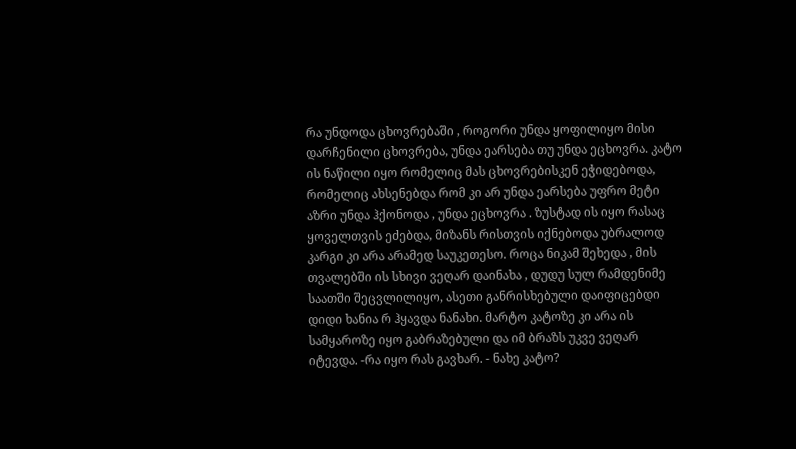რა უნდოდა ცხოვრებაში , როგორი უნდა ყოფილიყო მისი დარჩენილი ცხოვრება, უნდა ეარსება თუ უნდა ეცხოვრა. კატო ის ნაწილი იყო რომელიც მას ცხოვრებისკენ ეჭიდებოდა, რომელიც ახსენებდა რომ კი არ უნდა ეარსება უფრო მეტი აზრი უნდა ჰქონოდა , უნდა ეცხოვრა . ზუსტად ის იყო რასაც ყოველთვის ეძებდა, მიზანს რისთვის იქნებოდა უბრალოდ კარგი კი არა არამედ საუკეთესო. როცა ნიკამ შეხედა , მის თვალებში ის სხივი ვეღარ დაინახა , დუდუ სულ რამდენიმე საათში შეცვლილიყო, ასეთი განრისხებული დაიფიცებდი დიდი ხანია რ ჰყავდა ნანახი. მარტო კატოზე კი არა ის სამყაროზე იყო გაბრაზებული და იმ ბრაზს უკვე ვეღარ იტევდა. -რა იყო რას გავხარ. - ნახე კატო?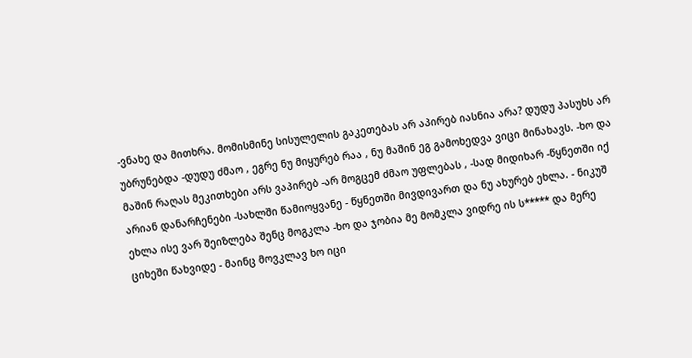-ვნახე და მითხრა. მომისმინე სისულელის გაკეთებას არ აპირებ იასნია არა? დუდუ პასუხს არ უბრუნებდა -დუდუ ძმაო , ეგრე ნუ მიყურებ რაა , ნუ მაშინ ეგ გამოხედვა ვიცი მინახავს. -ხო და მაშინ რაღას მეკითხები არს ვაპირებ -არ მოგცემ ძმაო უფლებას , -სად მიდიხარ -წყნეთში იქ არიან დანარჩენები -სახლში წამიოყვანე - წყნეთში მივდივართ და ნუ ახურებ ეხლა. - ნიკუშ ეხლა ისე ვარ შეიზლება შენც მოგკლა -ხო და ჯობია მე მომკლა ვიდრე ის ს***** და მერე ციხეში წახვიდე - მაინც მოვკლავ ხო იცი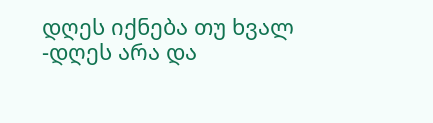დღეს იქნება თუ ხვალ -დღეს არა და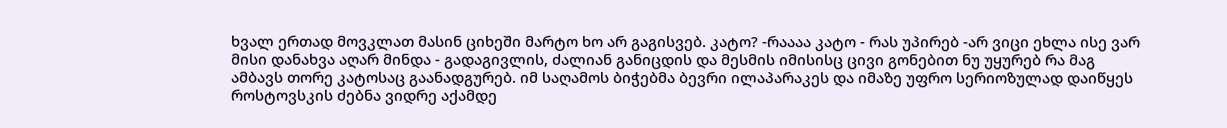ხვალ ერთად მოვკლათ მასინ ციხეში მარტო ხო არ გაგისვებ. კატო? -რაააა კატო - რას უპირებ -არ ვიცი ეხლა ისე ვარ მისი დანახვა აღარ მინდა - გადაგივლის, ძალიან განიცდის და მესმის იმისისც ცივი გონებით ნუ უყურებ რა მაგ ამბავს თორე კატოსაც გაანადგურებ. იმ საღამოს ბიჭებმა ბევრი ილაპარაკეს და იმაზე უფრო სერიოზულად დაიწყეს როსტოვსკის ძებნა ვიდრე აქამდე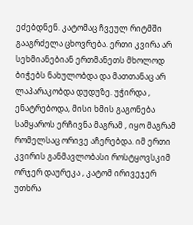ეძებდნენ. კატომაც ჩვეულ რიტმში გააგრძელა ცხოვრება. ერთი კვირა არ სეხმიანებიან ერთმანეთს მხოლოდ ბიჭებს ნახულობდა და მათთანაც არ ლაპარაკობდა დუდუზე. უჭირდა , ენატრებოდა, მისი ხმის გაგონება სამყაროს ერჩივნა მაგრამ , იყო მაგრამ რომელსაც ორივე აჩერებდა. იმ ერთი კვირის განმავლობასი როსტყოვსკიმ ორჯერ დაურეკა , კატომ ირივეჯერ უთხრა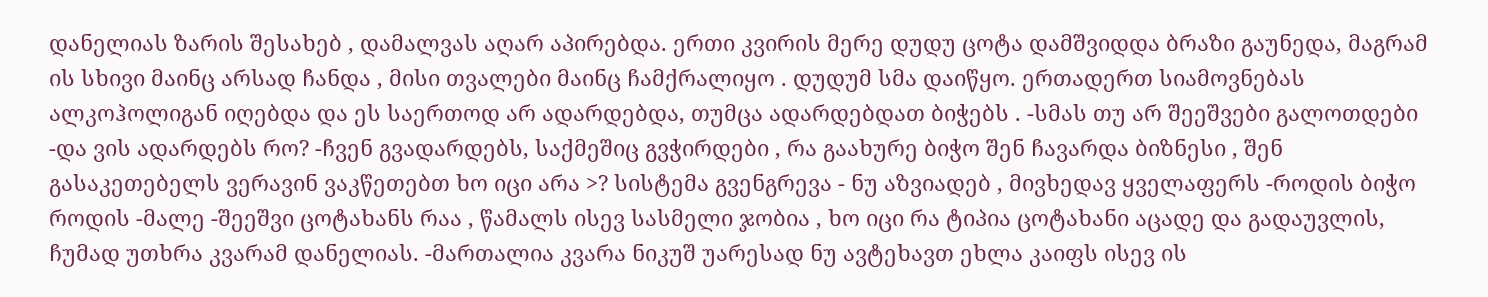დანელიას ზარის შესახებ , დამალვას აღარ აპირებდა. ერთი კვირის მერე დუდუ ცოტა დამშვიდდა ბრაზი გაუნედა, მაგრამ ის სხივი მაინც არსად ჩანდა , მისი თვალები მაინც ჩამქრალიყო . დუდუმ სმა დაიწყო. ერთადერთ სიამოვნებას ალკოჰოლიგან იღებდა და ეს საერთოდ არ ადარდებდა, თუმცა ადარდებდათ ბიჭებს . -სმას თუ არ შეეშვები გალოთდები -და ვის ადარდებს რო? -ჩვენ გვადარდებს, საქმეშიც გვჭირდები , რა გაახურე ბიჭო შენ ჩავარდა ბიზნესი , შენ გასაკეთებელს ვერავინ ვაკწეთებთ ხო იცი არა >? სისტემა გვენგრევა - ნუ აზვიადებ , მივხედავ ყველაფერს -როდის ბიჭო როდის -მალე -შეეშვი ცოტახანს რაა , წამალს ისევ სასმელი ჯობია , ხო იცი რა ტიპია ცოტახანი აცადე და გადაუვლის, ჩუმად უთხრა კვარამ დანელიას. -მართალია კვარა ნიკუშ უარესად ნუ ავტეხავთ ეხლა კაიფს ისევ ის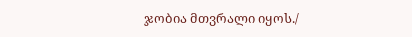ჯობია მთვრალი იყოს./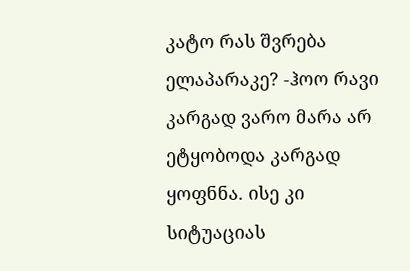კატო რას შვრება ელაპარაკე? -ჰოო რავი კარგად ვარო მარა არ ეტყობოდა კარგად ყოფნნა. ისე კი სიტუაციას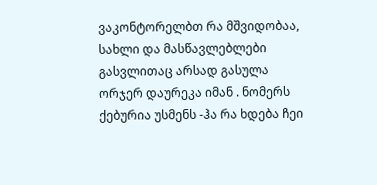ვაკონტორელბთ რა მშვიდობაა, სახლი და მასწავლებლები გასვლითაც არსად გასულა ორჯერ დაურეკა იმან . ნომერს ქებურია უსმენს -ჰა რა ხდება ჩეი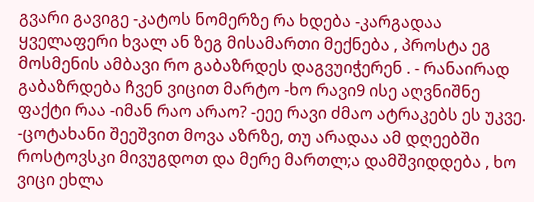გვარი გავიგე -კატოს ნომერზე რა ხდება -კარგადაა ყველაფერი ხვალ ან ზეგ მისამართი მექნება , პროსტა ეგ მოსმენის ამბავი რო გაბაზრდეს დაგვუიჭერენ . - რანაირად გაბაზრდება ჩვენ ვიცით მარტო -ხო რავი9 ისე აღვნიშნე ფაქტი რაა -იმან რაო არაო? -ეეე რავი ძმაო ატრაკებს ეს უკვე. -ცოტახანი შეეშვით მოვა აზრზე, თუ არადაა ამ დღეებში როსტოვსკი მივუგდოთ და მერე მართლ;ა დამშვიდდება , ხო ვიცი ეხლა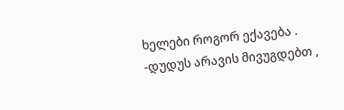ხელები როგორ ექავება . -დუდუს არავის მივუგდებთ ,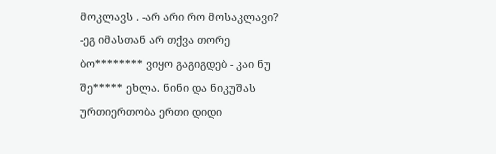მოკლავს . -არ არი რო მოსაკლავი? -ეგ იმასთან არ თქვა თორე ბო******** ვიყო გაგიგდებ - კაი ნუ შე***** ეხლა. ნინი და ნიკუშას ურთიერთობა ერთი დიდი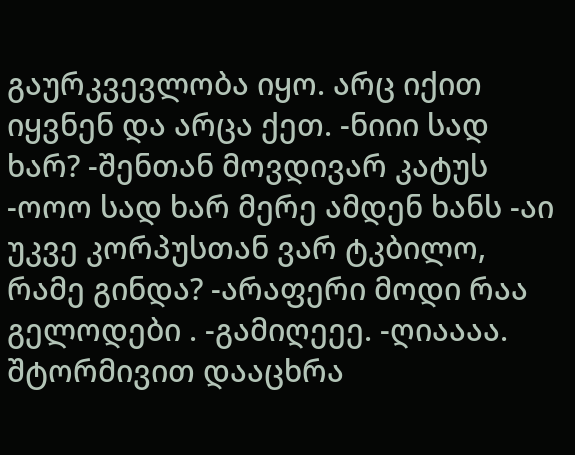გაურკვევლობა იყო. არც იქით იყვნენ და არცა ქეთ. -ნიიი სად ხარ? -შენთან მოვდივარ კატუს -ოოო სად ხარ მერე ამდენ ხანს -აი უკვე კორპუსთან ვარ ტკბილო, რამე გინდა? -არაფერი მოდი რაა გელოდები . -გამიღეეე. -ღიაააა. შტორმივით დააცხრა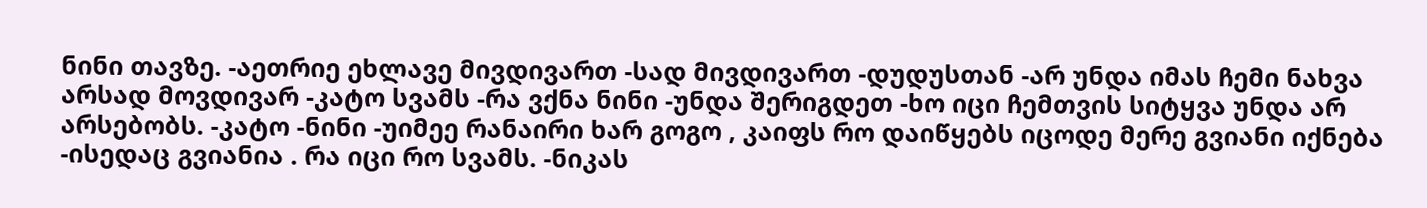ნინი თავზე. -აეთრიე ეხლავე მივდივართ -სად მივდივართ -დუდუსთან -არ უნდა იმას ჩემი ნახვა არსად მოვდივარ -კატო სვამს -რა ვქნა ნინი -უნდა შერიგდეთ -ხო იცი ჩემთვის სიტყვა უნდა არ არსებობს. -კატო -ნინი -უიმეე რანაირი ხარ გოგო , კაიფს რო დაიწყებს იცოდე მერე გვიანი იქნება -ისედაც გვიანია . რა იცი რო სვამს. -ნიკას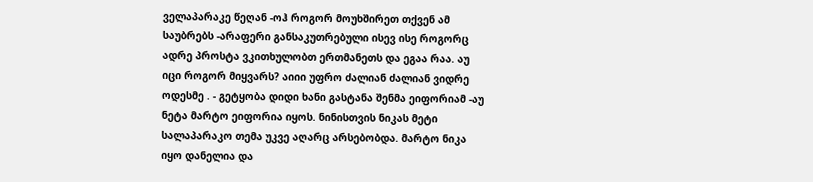ველაპარაკე წეღან -ოჰ როგორ მოუხშირეთ თქვენ ამ საუბრებს -არაფერი განსაკუთრებული ისევ ისე როგორც ადრე პროსტა ვკითხულობთ ერთმანეთს და ეგაა რაა. აუ იცი როგორ მიყვარს? აიიი უფრო ძალიან ძალიან ვიდრე ოდესმე . - გეტყობა დიდი ხანი გასტანა შენმა ეიფორიამ -აუ ნეტა მარტო ეიფორია იყოს. ნინისთვის ნიკას მეტი სალაპარაკო თემა უკვე აღარც არსებობდა. მარტო ნიკა იყო დანელია და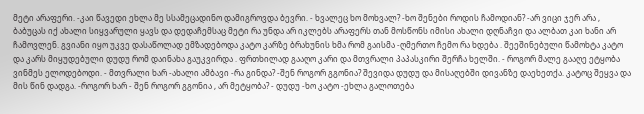მეტი არაფერი. -კაი წავედი ეხლა მე სსამეცადინო დამიგროვდა ბევრი. - ხვალეც ხო მოხვალ? -ხო შენები როდის ჩამოდიან? -არ ვიცი ჯერ არა , ბაბუცას იქ ახალი სიყვარული ყავს და დედაჩემსაც მეტი რა უნდა არ იკლებს არაფერს თან მოსწონს იმისი ახალი დღნაჩვი და ალბათ კაი ხანი არ ჩამოვლენ. გვიანი იყო უკვე დასაწოლად ემზადებოდა კატო კარზე ბრახუნის ხმა რომ გაისმა -ღმერთო ჩემო რა ხდება . შეეშინებული წამოხტა კატო და კარს მიყუდებული დუდუ რომ დაინახა გაუკვირდა . ფრთხილად გააღო კარი და მთვრალი პაპასკირი შერჩა ხელში. - როგორ მალე გააღე ეტყობა ვინმეს ელოდებოდი. - მთვრალი ხარ -ახალი ამბავი -რა გინდა? -შენ როგორ გგონია? შევიდა დუდუ და მისაღებში დივანზე დაეხეთქა. კატოც შეყვა და მის წინ დადგა. -როგორ ხარ - შენ როგორ გგონია , არ მეტყობა? - დუდუ -ხო კატო -ეხლა გალოთება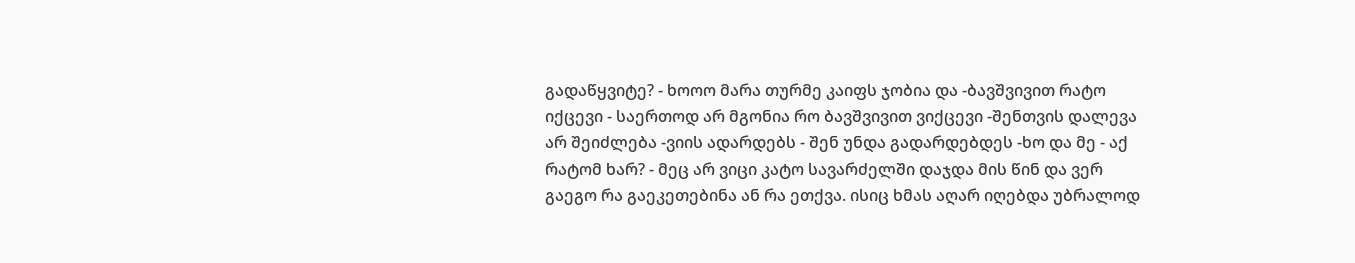გადაწყვიტე? - ხოოო მარა თურმე კაიფს ჯობია და -ბავშვივით რატო იქცევი - საერთოდ არ მგონია რო ბავშვივით ვიქცევი -შენთვის დალევა არ შეიძლება -ვიის ადარდებს - შენ უნდა გადარდებდეს -ხო და მე - აქ რატომ ხარ? - მეც არ ვიცი კატო სავარძელში დაჯდა მის წინ და ვერ გაეგო რა გაეკეთებინა ან რა ეთქვა. ისიც ხმას აღარ იღებდა უბრალოდ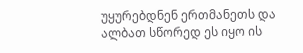უყურებდნენ ერთმანეთს და ალბათ სწორედ ეს იყო ის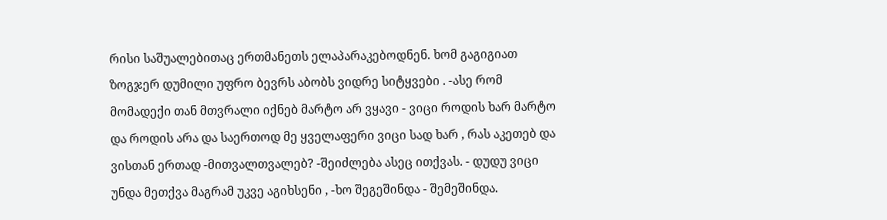რისი საშუალებითაც ერთმანეთს ელაპარაკებოდნენ. ხომ გაგიგიათ ზოგჯერ დუმილი უფრო ბევრს აბობს ვიდრე სიტყვები . -ასე რომ მომადექი თან მთვრალი იქნებ მარტო არ ვყავი - ვიცი როდის ხარ მარტო და როდის არა და საერთოდ მე ყველაფერი ვიცი სად ხარ , რას აკეთებ და ვისთან ერთად -მითვალთვალებ? -შეიძლება ასეც ითქვას. - დუდუ ვიცი უნდა მეთქვა მაგრამ უკვე აგიხსენი , -ხო შეგეშინდა - შემეშინდა.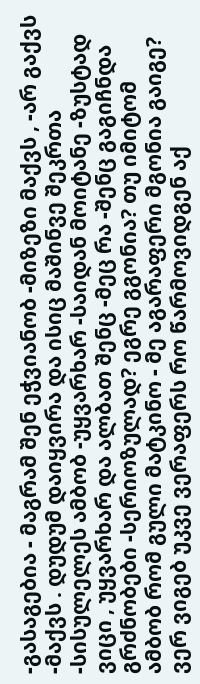-გასაგებია - მაგრამ შენ ეჭვიანობ -მიზეზი მაქვს , -არ გაქვს -მაქვს . დუდუმ დაიყვირა და ისიც მაშინვე შეკრთა -სისულელეს ამბობ -უყვარხარ -საიდან მოიტანე -ზუსტად ვიცი , უყვარხარ და ალბათ შენც -მეც რა -შენც გაგიჩნდა გრძნობები -სერიოზულად? ეგრე გგონია? თუ იმიტომ ამბობ რომ გული მატკინო - მე აგარაფერი მგონია გაიგე? ვერ ვიგებ უკვე ვერაფერს რო წარმოვიდგენ აქ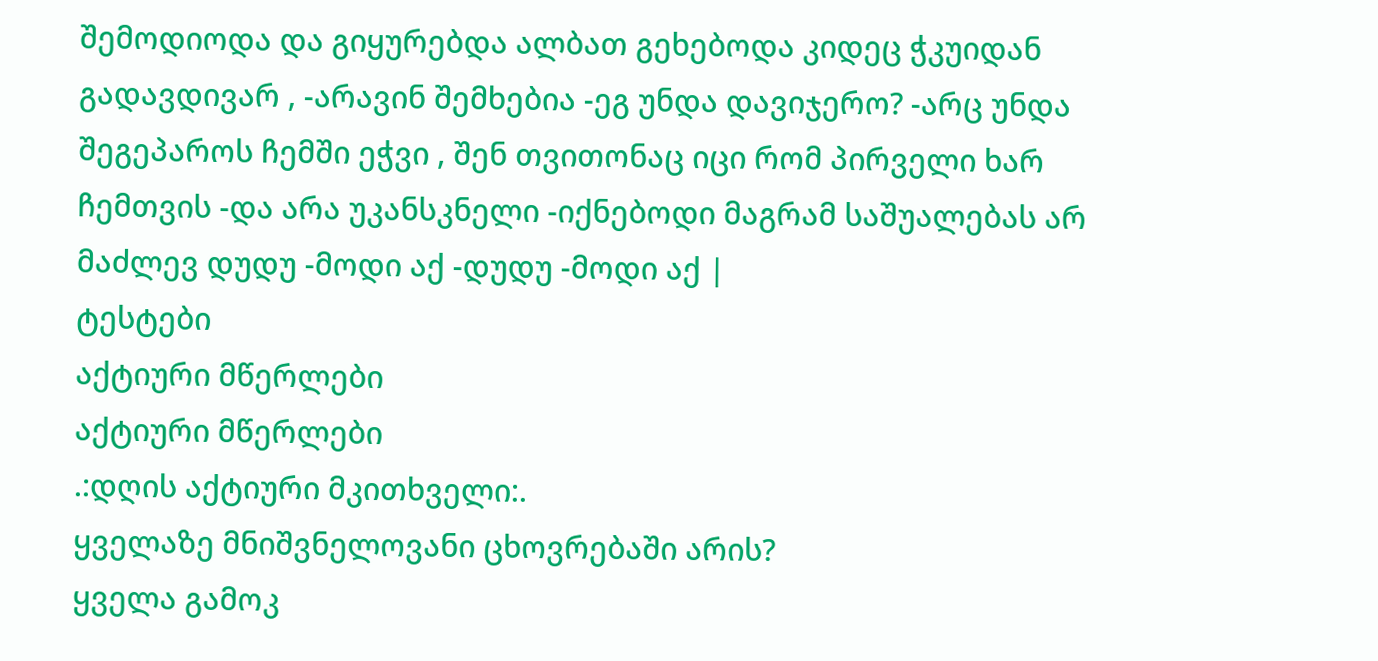შემოდიოდა და გიყურებდა ალბათ გეხებოდა კიდეც ჭკუიდან გადავდივარ , -არავინ შემხებია -ეგ უნდა დავიჯერო? -არც უნდა შეგეპაროს ჩემში ეჭვი , შენ თვითონაც იცი რომ პირველი ხარ ჩემთვის -და არა უკანსკნელი -იქნებოდი მაგრამ საშუალებას არ მაძლევ დუდუ -მოდი აქ -დუდუ -მოდი აქ |
ტესტები
აქტიური მწერლები
აქტიური მწერლები
.:დღის აქტიური მკითხველი:.
ყველაზე მნიშვნელოვანი ცხოვრებაში არის?
ყველა გამოკ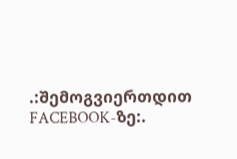.:შემოგვიერთდით FACEBOOK-ზე:.